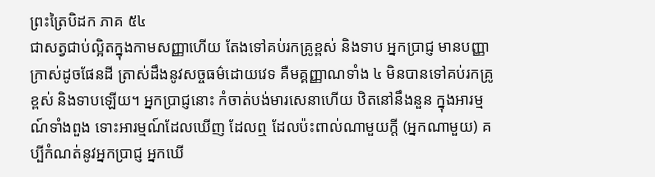ព្រះត្រៃបិដក ភាគ ៥៤
ជាសត្វជាប់ល្អិតក្នុងកាមសញ្ញាហើយ តែងទៅគប់រកគ្រូខ្ពស់ និងទាប អ្នកប្រាជ្ញ មានបញ្ញាក្រាស់ដូចផែនដី ត្រាស់ដឹងនូវសច្ចធម៌ដោយវេទ គឺមគ្គញ្ញាណទាំង ៤ មិនបានទៅគប់រកគ្រូខ្ពស់ និងទាបឡើយ។ អ្នកប្រាជ្ញនោះ កំចាត់បង់មារសេនាហើយ ឋិតនៅនឹងនួន ក្នុងអារម្មណ៍ទាំងពួង ទោះអារម្មណ៍ដែលឃើញ ដែលឮ ដែលប៉ះពាល់ណាមួយក្តី (អ្នកណាមួយ) គប្បីកំណត់នូវអ្នកប្រាជ្ញ អ្នកឃើ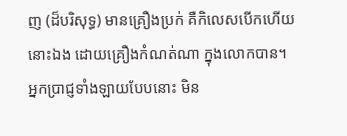ញ (ដ៏បរិសុទ្ធ) មានគ្រឿងប្រក់ គឺកិលេសបើកហើយនោះឯង ដោយគ្រឿងកំណត់ណា ក្នុងលោកបាន។ អ្នកប្រាជ្ញទាំងឡាយបែបនោះ មិន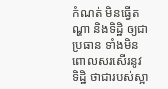កំណត់ មិនធ្វើតណ្ហា និងទិដ្ឋិ ឲ្យជាប្រធាន ទាំងមិនពោលសរសើរនូវទិដ្ឋិ ថាជារបស់ស្អា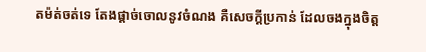តម៉ត់ចត់ទេ តែងផ្តាច់ចោលនូវចំណង គឺសេចក្តីប្រកាន់ ដែលចងក្នុងចិត្ត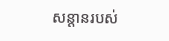សន្តានរបស់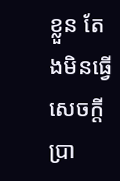ខ្លួន តែងមិនធ្វើសេចក្តីប្រា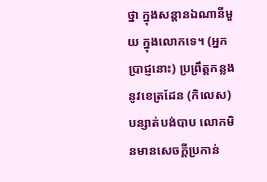ថ្នា ក្នុងសន្តានឯណានីមួយ ក្នុងលោកទេ។ (អ្នកប្រាជ្ញនោះ) ប្រព្រឹត្តកន្លងនូវខេត្រដែន (កិលេស) បន្សាត់បង់បាប លោកមិនមានសេចក្តីប្រកាន់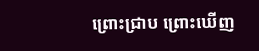ព្រោះជ្រាប ព្រោះឃើញ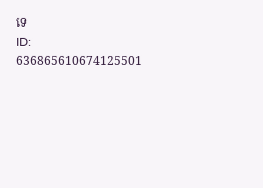ទេ
ID: 636865610674125501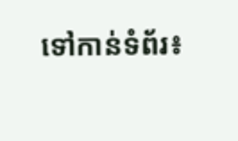ទៅកាន់ទំព័រ៖